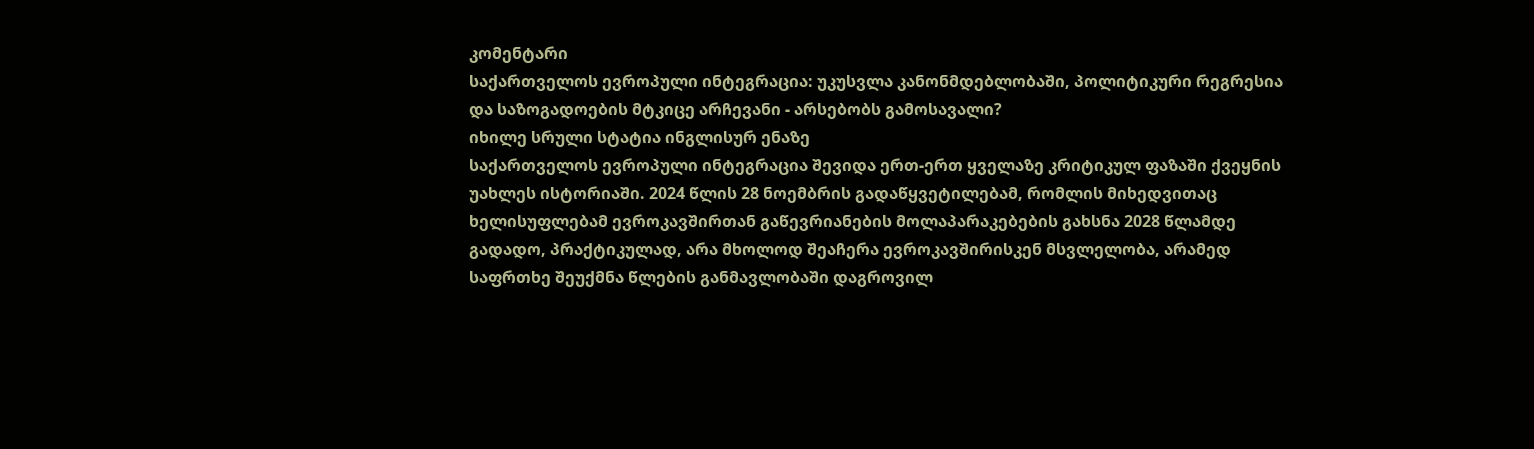კომენტარი
საქართველოს ევროპული ინტეგრაცია: უკუსვლა კანონმდებლობაში, პოლიტიკური რეგრესია და საზოგადოების მტკიცე არჩევანი - არსებობს გამოსავალი?
იხილე სრული სტატია ინგლისურ ენაზე
საქართველოს ევროპული ინტეგრაცია შევიდა ერთ-ერთ ყველაზე კრიტიკულ ფაზაში ქვეყნის უახლეს ისტორიაში. 2024 წლის 28 ნოემბრის გადაწყვეტილებამ, რომლის მიხედვითაც ხელისუფლებამ ევროკავშირთან გაწევრიანების მოლაპარაკებების გახსნა 2028 წლამდე გადადო, პრაქტიკულად, არა მხოლოდ შეაჩერა ევროკავშირისკენ მსვლელობა, არამედ საფრთხე შეუქმნა წლების განმავლობაში დაგროვილ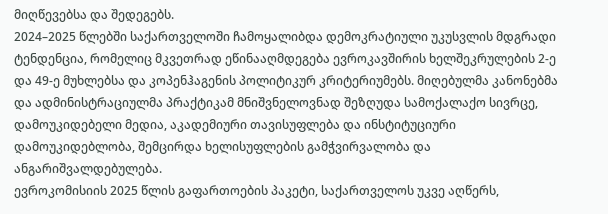მიღწევებსა და შედეგებს.
2024–2025 წლებში საქართველოში ჩამოყალიბდა დემოკრატიული უკუსვლის მდგრადი ტენდენცია, რომელიც მკვეთრად ეწინააღმდეგება ევროკავშირის ხელშეკრულების 2-ე და 49-ე მუხლებსა და კოპენჰაგენის პოლიტიკურ კრიტერიუმებს. მიღებულმა კანონებმა და ადმინისტრაციულმა პრაქტიკამ მნიშვნელოვნად შეზღუდა სამოქალაქო სივრცე, დამოუკიდებელი მედია, აკადემიური თავისუფლება და ინსტიტუციური დამოუკიდებლობა, შემცირდა ხელისუფლების გამჭვირვალობა და ანგარიშვალდებულება.
ევროკომისიის 2025 წლის გაფართოების პაკეტი, საქართველოს უკვე აღწერს,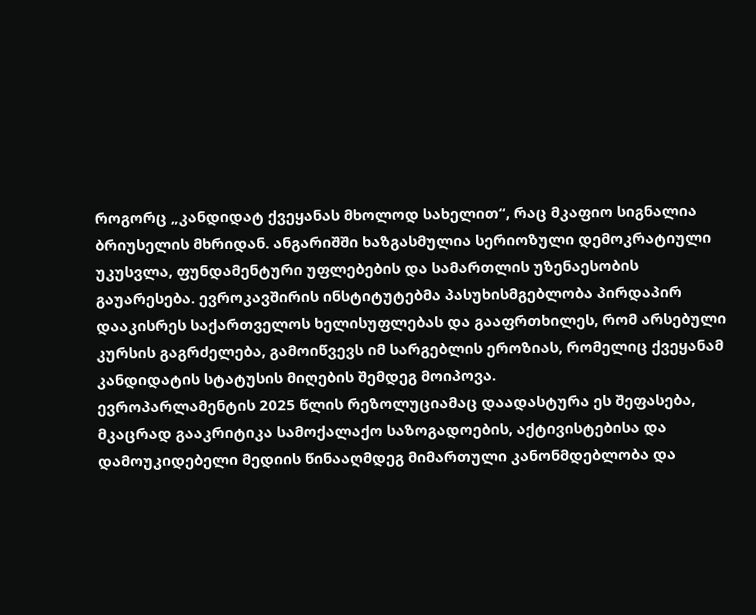როგორც „კანდიდატ ქვეყანას მხოლოდ სახელით“, რაც მკაფიო სიგნალია ბრიუსელის მხრიდან. ანგარიშში ხაზგასმულია სერიოზული დემოკრატიული უკუსვლა, ფუნდამენტური უფლებების და სამართლის უზენაესობის გაუარესება. ევროკავშირის ინსტიტუტებმა პასუხისმგებლობა პირდაპირ დააკისრეს საქართველოს ხელისუფლებას და გააფრთხილეს, რომ არსებული კურსის გაგრძელება, გამოიწვევს იმ სარგებლის ეროზიას, რომელიც ქვეყანამ კანდიდატის სტატუსის მიღების შემდეგ მოიპოვა.
ევროპარლამენტის 2025 წლის რეზოლუციამაც დაადასტურა ეს შეფასება, მკაცრად გააკრიტიკა სამოქალაქო საზოგადოების, აქტივისტებისა და დამოუკიდებელი მედიის წინააღმდეგ მიმართული კანონმდებლობა და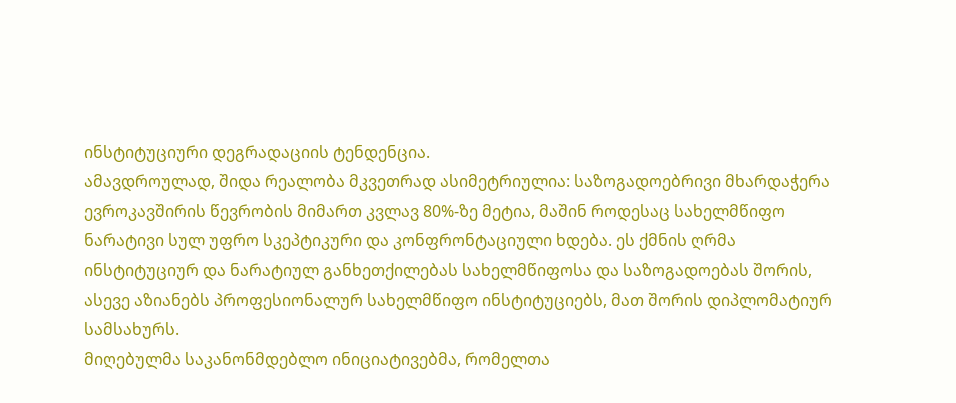ინსტიტუციური დეგრადაციის ტენდენცია.
ამავდროულად, შიდა რეალობა მკვეთრად ასიმეტრიულია: საზოგადოებრივი მხარდაჭერა ევროკავშირის წევრობის მიმართ კვლავ 80%-ზე მეტია, მაშინ როდესაც სახელმწიფო ნარატივი სულ უფრო სკეპტიკური და კონფრონტაციული ხდება. ეს ქმნის ღრმა ინსტიტუციურ და ნარატიულ განხეთქილებას სახელმწიფოსა და საზოგადოებას შორის, ასევე აზიანებს პროფესიონალურ სახელმწიფო ინსტიტუციებს, მათ შორის დიპლომატიურ სამსახურს.
მიღებულმა საკანონმდებლო ინიციატივებმა, რომელთა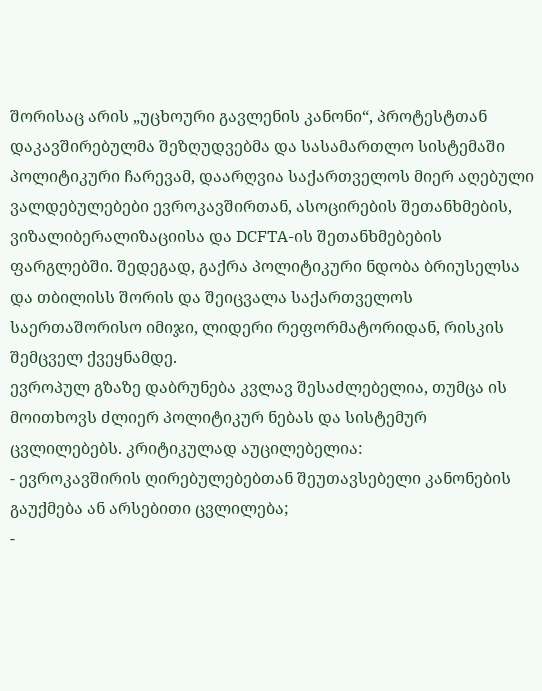შორისაც არის „უცხოური გავლენის კანონი“, პროტესტთან დაკავშირებულმა შეზღუდვებმა და სასამართლო სისტემაში პოლიტიკური ჩარევამ, დაარღვია საქართველოს მიერ აღებული ვალდებულებები ევროკავშირთან, ასოცირების შეთანხმების, ვიზალიბერალიზაციისა და DCFTA-ის შეთანხმებების ფარგლებში. შედეგად, გაქრა პოლიტიკური ნდობა ბრიუსელსა და თბილისს შორის და შეიცვალა საქართველოს საერთაშორისო იმიჯი, ლიდერი რეფორმატორიდან, რისკის შემცველ ქვეყნამდე.
ევროპულ გზაზე დაბრუნება კვლავ შესაძლებელია, თუმცა ის მოითხოვს ძლიერ პოლიტიკურ ნებას და სისტემურ ცვლილებებს. კრიტიკულად აუცილებელია:
- ევროკავშირის ღირებულებებთან შეუთავსებელი კანონების გაუქმება ან არსებითი ცვლილება;
-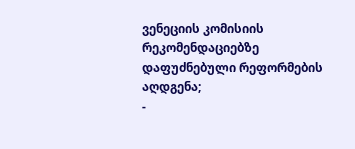ვენეციის კომისიის რეკომენდაციებზე დაფუძნებული რეფორმების აღდგენა;
-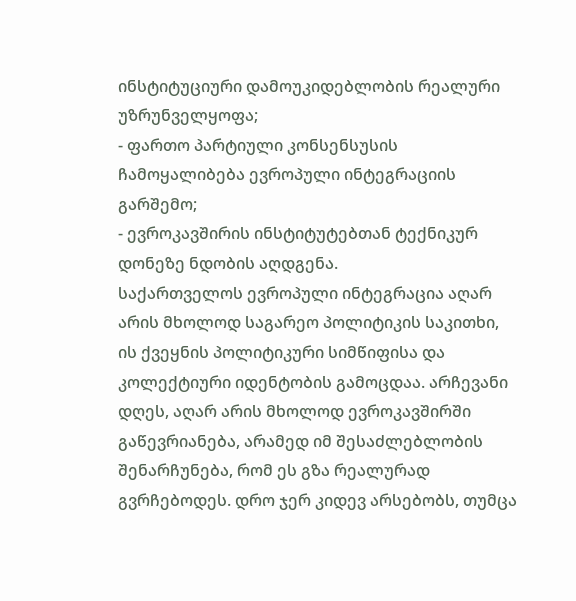ინსტიტუციური დამოუკიდებლობის რეალური უზრუნველყოფა;
- ფართო პარტიული კონსენსუსის ჩამოყალიბება ევროპული ინტეგრაციის გარშემო;
- ევროკავშირის ინსტიტუტებთან ტექნიკურ დონეზე ნდობის აღდგენა.
საქართველოს ევროპული ინტეგრაცია აღარ არის მხოლოდ საგარეო პოლიტიკის საკითხი, ის ქვეყნის პოლიტიკური სიმწიფისა და კოლექტიური იდენტობის გამოცდაა. არჩევანი დღეს, აღარ არის მხოლოდ ევროკავშირში გაწევრიანება, არამედ იმ შესაძლებლობის შენარჩუნება, რომ ეს გზა რეალურად გვრჩებოდეს. დრო ჯერ კიდევ არსებობს, თუმცა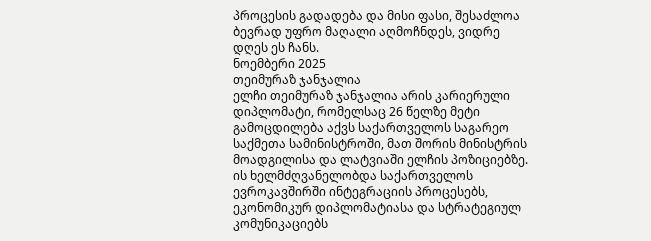პროცესის გადადება და მისი ფასი, შესაძლოა ბევრად უფრო მაღალი აღმოჩნდეს, ვიდრე დღეს ეს ჩანს.
ნოემბერი 2025
თეიმურაზ ჯანჯალია
ელჩი თეიმურაზ ჯანჯალია არის კარიერული დიპლომატი, რომელსაც 26 წელზე მეტი გამოცდილება აქვს საქართველოს საგარეო საქმეთა სამინისტროში, მათ შორის მინისტრის მოადგილისა და ლატვიაში ელჩის პოზიციებზე. ის ხელმძღვანელობდა საქართველოს ევროკავშირში ინტეგრაციის პროცესებს, ეკონომიკურ დიპლომატიასა და სტრატეგიულ კომუნიკაციებს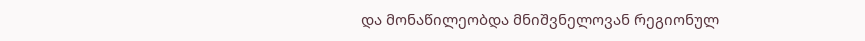და მონაწილეობდა მნიშვნელოვან რეგიონულ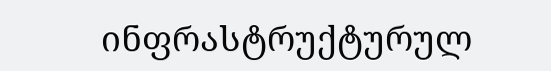ინფრასტრუქტურულ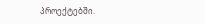პროექტებში.